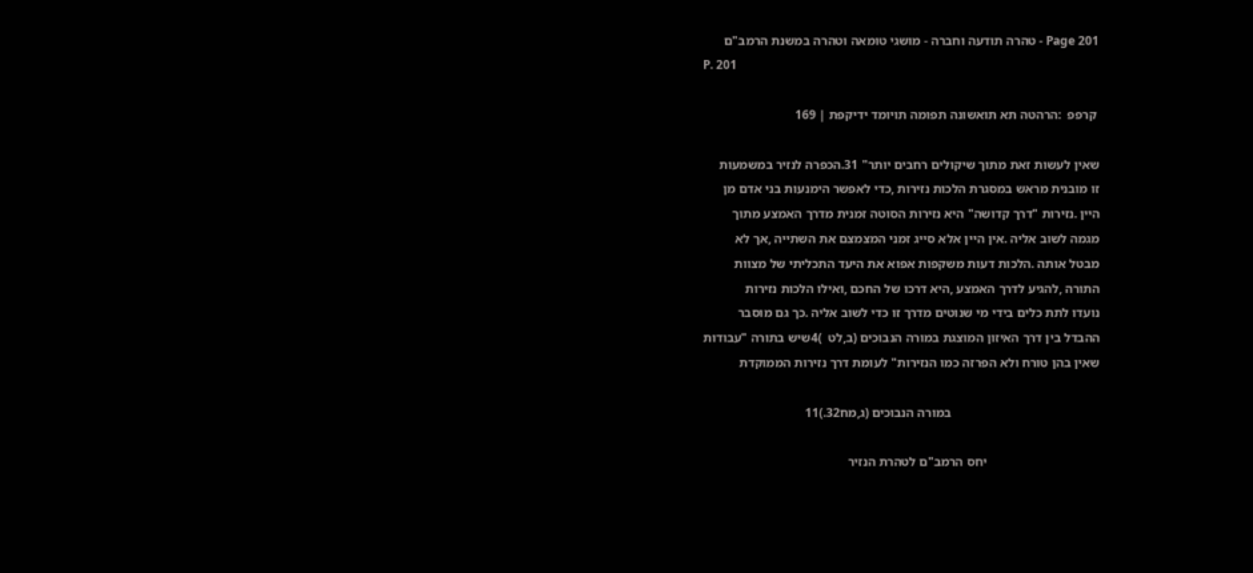Page 201 - טהרה תודעה וחברה - מושגי טומאה וטהרה במשנת הרמב"ם
P. 201

 קרפפ  :הרהטה תא תואשונה תפומה תויומד ידיקפת ׀ 169

שאין לעשות זאת מתוך שיקולים רחבים יותר" 31.הכפרה לנזיר במשמעות
זו מובנית מראש במסגרת הלכות נזירות ,כדי לאפשר הימנעות בני אדם מן
היין .נזירות "דרך קדושה" היא נזירות הסוטה זמנית מדרך האמצע מתוך
מגמה לשוב אליה .אין היין אלא סייג זמני המצמצם את השתייה ,אך לא
מבטל אותה .הלכות דעות משקפות אפוא את היעד התכליתי של מצוות
התורה ,להגיע לדרך האמצע ,היא דרכו של החכם ,ואילו הלכות נזירות
נועדו לתת כלים בידי מי שנוטים מדרך זו כדי לשוב אליה .כך גם מוסבר
ההבדל בין דרך האיזון המוצגת במורה הנבוכים (ב,לט  )4שיש בתורה "עבודות
שאין בהן טורח ולא הפרזה כמו הנזירות" לעומת דרך נזירות הממוקדת

                                              במורה הנבוכים (ג,מח32.)11

                                   יחס הרמב"ם לטהרת הנזיר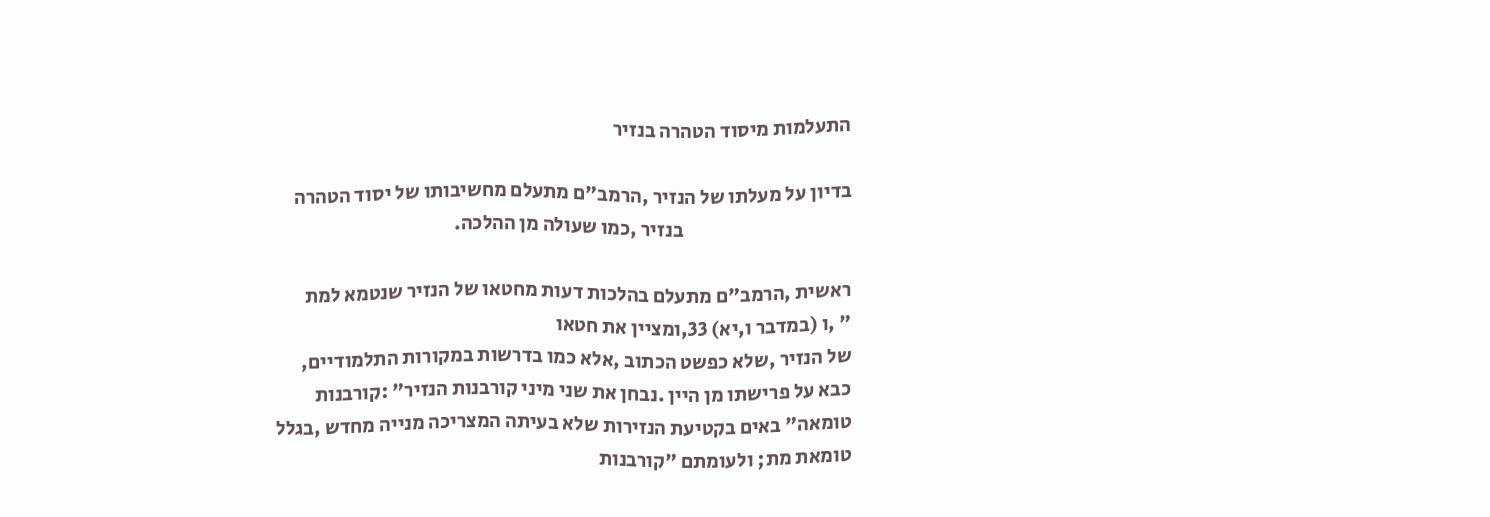התעלמות מיסוד הטהרה בנזיר

בדיון על מעלתו של הנזיר ,הרמב"ם מתעלם מחשיבותו של יסוד הטהרה
                                          בנזיר ,כמו שעולה מן ההלכה.

ראשית ,הרמב"ם מתעלם בהלכות דעות מחטאו של הנזיר שנטמא למת
" ,ו (במדבר ו,יא) 33,ומציין את חטאו
של הנזיר ,שלא כפשט הכתוב ,אלא כמו בדרשות במקורות התלמודיים,
כבא על פרישתו מן היין .נבחן את שני מיני קורבנות הנזיר" :קורבנות
טומאה" באים בקטיעת הנזירות שלא בעיתה המצריכה מנייה מחדש ,בגלל
טומאת מת; ולעומתם "קורבנות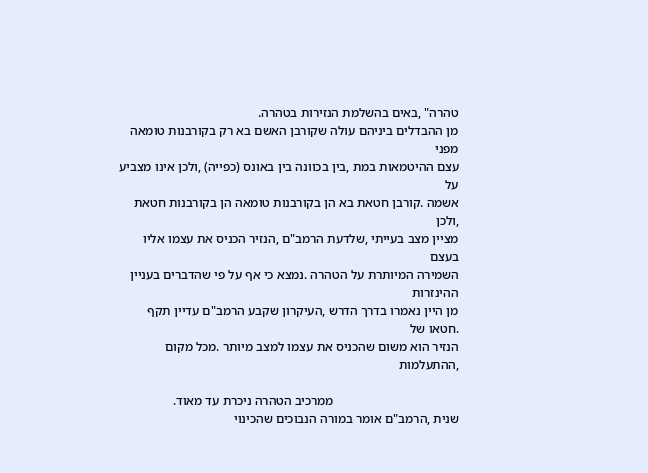טהרה" ,באים בהשלמת הנזירות בטהרה.
מן ההבדלים ביניהם עולה שקורבן האשם בא רק בקורבנות טומאה מפני
עצם ההיטמאות במת ,בין בכוונה בין באונס (כפייה) ,ולכן אינו מצביע על
אשמה .קורבן חטאת בא הן בקורבנות טומאה הן בקורבנות חטאת ,ולכן
מציין מצב בעייתי ,שלדעת הרמב"ם ,הנזיר הכניס את עצמו אליו בעצם
השמירה המיותרת על הטהרה .נמצא כי אף על פי שהדברים בעניין ההינזרות
מן היין נאמרו בדרך הדרש ,העיקרון שקבע הרמב"ם עדיין תקף .חטאו של
הנזיר הוא משום שהכניס את עצמו למצב מיותר .מכל מקום ,ההתעלמות

                                       ממרכיב הטהרה ניכרת עד מאוד.
שנית ,הרמב"ם אומר במורה הנבוכים שהכינוי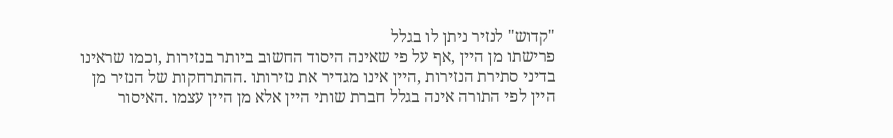"קדוש" לנזיר ניתן לו בגלל
פרישתו מן היין ,אף על פי שאינה היסוד החשוב ביותר בנזירות ,וכמו שראינו
בדיני סתירת הנזירות ,היין אינו מגדיר את נזירותו .ההתרחקות של הנזיר מן
היין לפי התורה אינה בגלל חברת שותי היין אלא מן היין עצמו .האיסור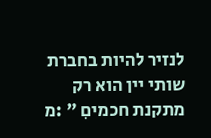לנזיר להיות בחברת שותי יין הוא רק מתקנת חכמיםִ " :מ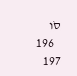סֹו
   196   197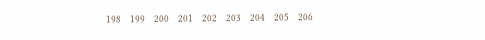198   199   200   201   202   203   204   205   206